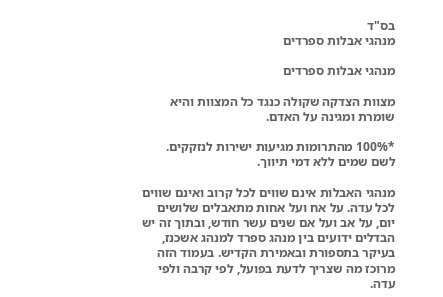בס"ד
מנהגי אבלות ספרדים

מנהגי אבלות ספרדים

מצוות הצדקה שקולה כנגד כל המצוות והיא שומרת ומגינה על האדם.

*100% מהתרומות מגיעות ישירות לנזקקים. לשם שמים ללא דמי תיווך.

מנהגי האבלות אינם שווים לכל קרוב ואינם שווים לכל עדה. על אח ועל אחות מתאבלים שלושים יום, על אב ועל אם שנים עשר חודש, ובתוך זה יש הבדלים ידועים בין מנהג ספרד למנהג אשכנז, בעיקר בתספורת ובאמירת הקדיש. בעמוד הזה מרוכז מה שצריך לדעת בפועל, לפי קרבה ולפי עדה.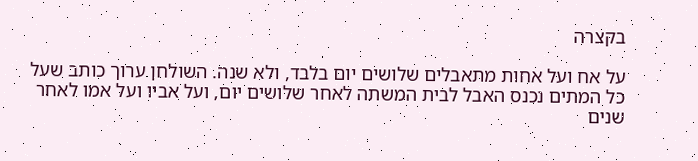בקצרה

על אח ועל אחות מתאבלים שלושים יום בלבד, ולא שנה. השולחן ערוך כותב שעל כל המתים נכנס האבל לבית המשתה לאחר שלושים יום, ועל אביו ועל אמו לאחר שנים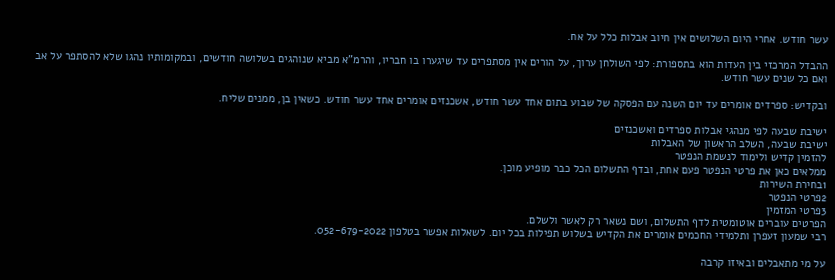עשר חודש. אחרי היום השלושים אין חיוב אבלות כלל על אח.

ההבדל המרכזי בין העדות הוא בתספורת: לפי השולחן ערוך, על הורים אין מסתפרים עד שיגערו בו חבריו, והרמ"א מביא שנוהגים בשלושה חודשים, ובמקומותיו נהגו שלא להסתפר על אב ואם כל שנים עשר חודש.

ובקדיש: ספרדים אומרים עד יום השנה עם הפסקה של שבוע בתום אחד עשר חודש, אשכנזים אומרים אחד עשר חודש. כשאין בן, ממנים שליח.

ישיבת שבעה לפי מנהגי אבלות ספרדים ואשכנזים
ישיבת שבעה, השלב הראשון של האבלות
להזמין קדיש ולימוד לנשמת הנפטר
ממלאים כאן את פרטי הנפטר פעם אחת, ובדף התשלום הכל כבר מופיע מוכן.
1בחירת השירות
2פרטי הנפטר
3פרטי המזמין
הפרטים עוברים אוטומטית לדף התשלום, ושם נשאר רק לאשר ולשלם.
רבי שמעון זעפרן ותלמידי החכמים אומרים את הקדיש בשלוש תפילות בכל יום. לשאלות אפשר בטלפון 052-679-2022.

על מי מתאבלים ובאיזו קרבה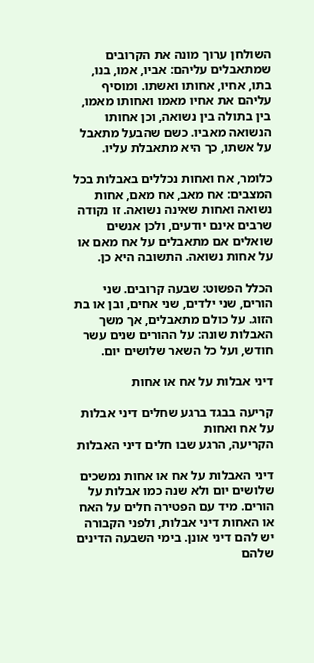השולחן ערוך מונה את הקרובים שמתאבלים עליהם: אביו, אמו, בנו, בתו, אחיו, אחותו ואשתו. ומוסיף עליהם את אחיו מאמו ואחותו מאמו, בין בתולה בין נשואה, וכן אחותו הנשואה מאביו. כשם שהבעל מתאבל על אשתו, כך היא מתאבלת עליו.

כלומר, אח ואחות נכללים באבלות בכל המצבים: אח מאב, אח מאם, אחות נשואה ואחות שאינה נשואה. זו נקודה שרבים אינם יודעים, ולכן אנשים שואלים אם מתאבלים על אח מאם או על אחות נשואה. התשובה היא כן.

הכלל הפשוט: שבעה קרובים. שני הורים, שני ילדים, שני אחים, ובן או בת הזוג. על כולם מתאבלים, אך משך האבלות שונה: על ההורים שנים עשר חודש, ועל כל השאר שלושים יום.

דיני אבלות על אח או אחות

קריעה בבגד ברגע שחלים דיני אבלות על אח ואחות
הקריעה, הרגע שבו חלים דיני האבלות

דיני האבלות על אח או אחות נמשכים שלושים יום ולא שנה כמו אבלות על הורים. מיד עם הפטירה חלים על האח או האחות דיני אבלות, ולפני הקבורה יש להם דיני אונן. בימי השבעה הדינים שלהם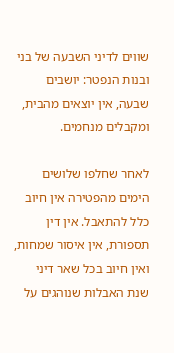שווים לדיני השבעה של בני ובנות הנפטר: יושבים שבעה, אין יוצאים מהבית, ומקבלים מנחמים.

לאחר שחלפו שלושים הימים מהפטירה אין חיוב כלל להתאבל. אין דין תספורת, אין איסור שמחות, ואין חיוב בכל שאר דיני שנת האבלות שנוהגים על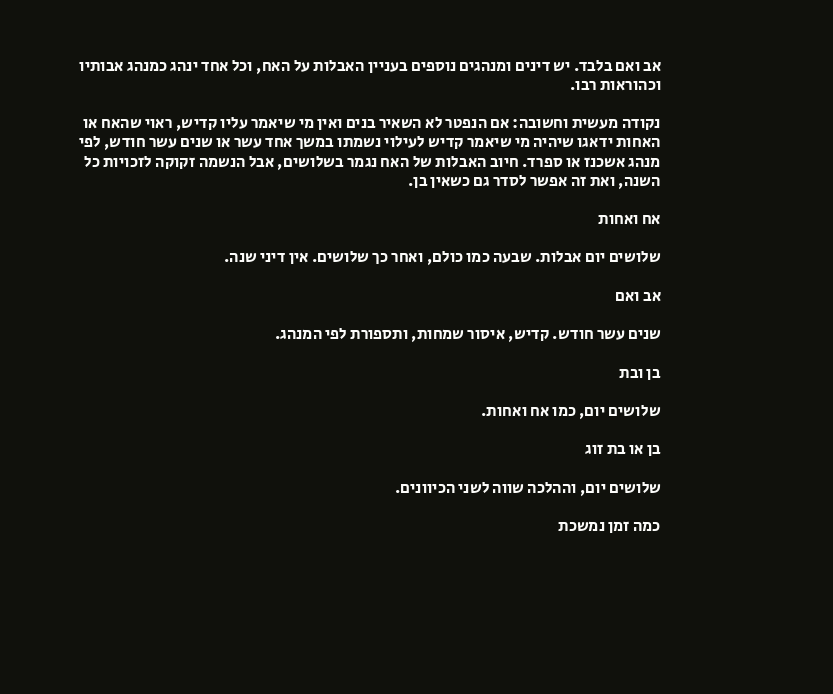אב ואם בלבד. יש דינים ומנהגים נוספים בעניין האבלות על האח, וכל אחד ינהג כמנהג אבותיו וכהוראות רבו.

נקודה מעשית וחשובה: אם הנפטר לא השאיר בנים ואין מי שיאמר עליו קדיש, ראוי שהאח או האחות ידאגו שיהיה מי שיאמר קדיש לעילוי נשמתו במשך אחד עשר או שנים עשר חודש, לפי מנהג אשכנז או ספרד. חיוב האבלות של האח נגמר בשלושים, אבל הנשמה זקוקה לזכויות כל השנה, ואת זה אפשר לסדר גם כשאין בן.

אח ואחות

שלושים יום אבלות. שבעה כמו כולם, ואחר כך שלושים. אין דיני שנה.

אב ואם

שנים עשר חודש. קדיש, איסור שמחות, ותספורת לפי המנהג.

בן ובת

שלושים יום, כמו אח ואחות.

בן או בת זוג

שלושים יום, וההלכה שווה לשני הכיוונים.

כמה זמן נמשכת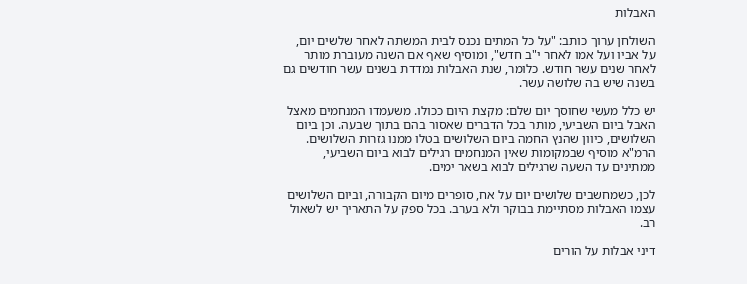האבלות

השולחן ערוך כותב: "על כל המתים נכנס לבית המשתה לאחר שלשים יום, על אביו ועל אמו לאחר י"ב חדש", ומוסיף שאף אם השנה מעוברת מותר לאחר שנים עשר חודש. כלומר, שנת האבלות נמדדת בשנים עשר חודשים גם בשנה שיש בה שלושה עשר.

יש כלל מעשי שחוסך יום שלם: מקצת היום ככולו. משעמדו המנחמים מאצל האבל ביום השביעי, מותר בכל הדברים שאסור בהם בתוך שבעה. וכן ביום השלושים, כיוון שהנץ החמה ביום השלושים בטלו ממנו גזרות השלושים. הרמ"א מוסיף שבמקומות שאין המנחמים רגילים לבוא ביום השביעי, ממתינים עד השעה שרגילים לבוא בשאר ימים.

לכן, כשמחשבים שלושים יום על אח, סופרים מיום הקבורה, וביום השלושים עצמו האבלות מסתיימת בבוקר ולא בערב. בכל ספק על התאריך יש לשאול רב.

דיני אבלות על הורים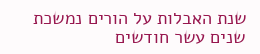שנת האבלות על הורים נמשכת שנים עשר חודשים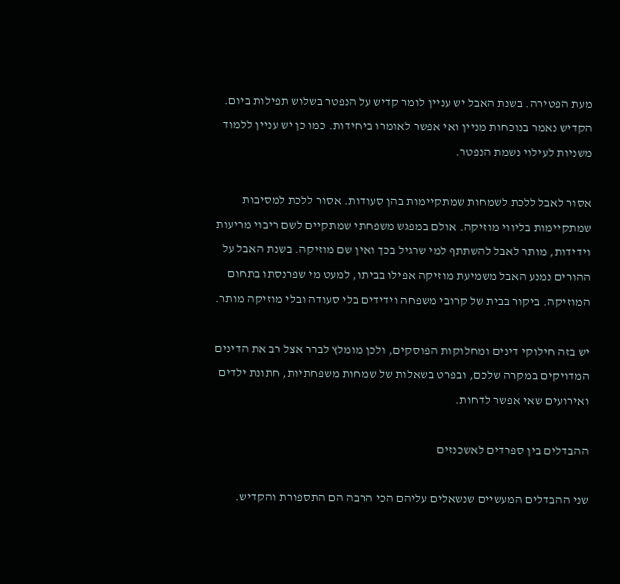מעת הפטירה. בשנת האבל יש עניין לומר קדיש על הנפטר בשלוש תפילות ביום. הקדיש נאמר בנוכחות מניין ואי אפשר לאומרו ביחידות. כמו כן יש עניין ללמוד משניות לעילוי נשמת הנפטר.

אסור לאבל ללכת לשמחות שמתקיימות בהן סעודות. אסור ללכת למסיבות שמתקיימות בליווי מוזיקה. אולם במפגש משפחתי שמתקיים לשם ריבוי מריעות וידידות, מותר לאבל להשתתף למי שרגיל בכך ואין שם מוזיקה. בשנת האבל על ההורים נמנע האבל משמיעת מוזיקה אפילו בביתו, למעט מי שפרנסתו בתחום המוזיקה. ביקור בבית של קרובי משפחה וידידים בלי סעודה ובלי מוזיקה מותר.

יש בזה חילוקי דינים ומחלוקות הפוסקים, ולכן מומלץ לברר אצל רב את הדינים המדויקים במקרה שלכם, ובפרט בשאלות של שמחות משפחתיות, חתונת ילדים ואירועים שאי אפשר לדחות.

ההבדלים בין ספרדים לאשכנזים

שני ההבדלים המעשיים שנשאלים עליהם הכי הרבה הם התספורת והקדיש.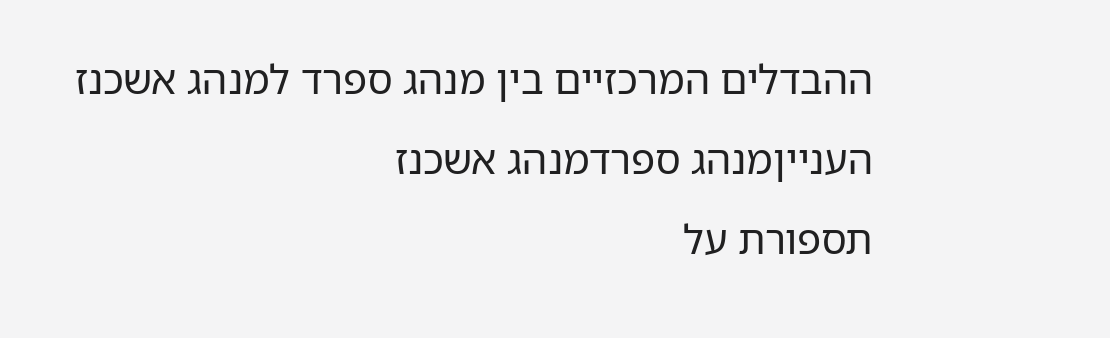ההבדלים המרכזיים בין מנהג ספרד למנהג אשכנז
הענייןמנהג ספרדמנהג אשכנז
תספורת על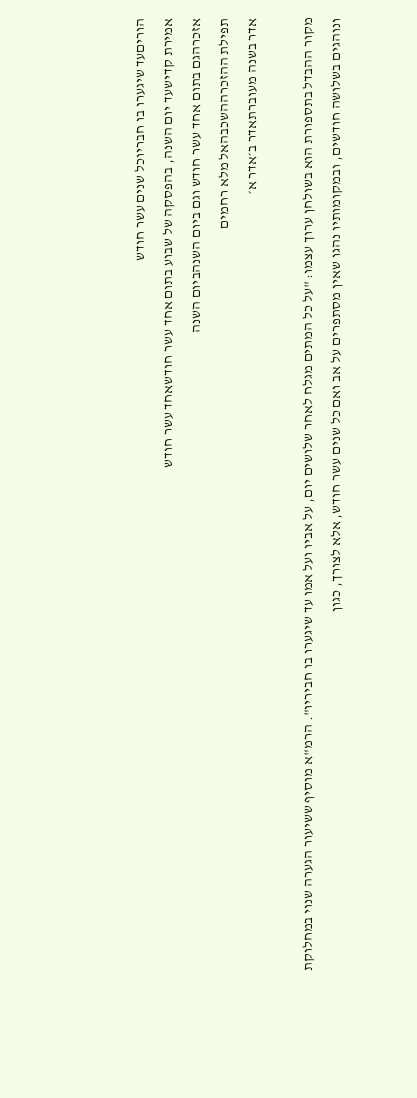הוריםעד שיגערו בו חבריוכל שנים עשר חודש
אמירת קדישעד יום השנה, בהפסקה של שבוע בתום אחד עשר חודשאחד עשר חודש
אזכרהגם בתום אחד עשר חודש וגם ביום השנהביום השנה
תפילת ההזכרההשכבהאל מלא רחמים
אדר בשנה מעוברתאדר ב׳אדר א׳

מקור ההבדל בתספורת הוא בשולחן ערוך עצמו: "על כל המתים מגלח לאחר שלושים יום, על אביו ועל אמו עד שיגערו בו חביריו". הרמ"א מוסיף ששיעור הגערה שנוי במחלוקת ונוהגים בשלושה חודשים, ובמקומותיו נהגו שאין מסתפרים על אב ואם כל שנים עשר חודש, אלא לצורך, כגון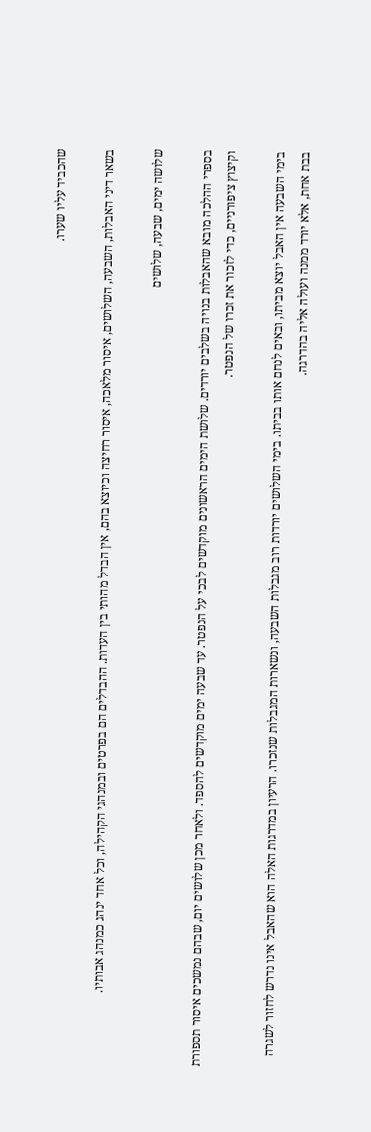שהכביד עליו שערו.

בשאר דיני האבלות, השבעה, השלושים, איסור מלאכה, איסור רחיצה וכיוצא בהם, אין הבדל מהותי בין העדות. ההבדלים הם בפרטים ובמנהגי הקהילה, וכל אחד ינהג כמנהג אבותיו.

שלושה ימים, שבעה, שלושים

בספרי ההלכה מובא שהאבלות בנויה בשלבים יורדים. שלושת הימים הראשונים מוקדשים לבכי על הנפטר. עד שבעה ימים מוקדשים להספד. ולאחר מכן שלושים יום, שבהם נמשכים איסור תספורת וקיצוץ ציפורניים, כדי לזכור את זכרו של הנפטר.

בימי השבעה אין האבל יוצא מביתו, ובאים לנחם אותו בביתו. בימי השלושים יורדות רוב מגבלות השבעה, ונשארות המגבלות שנזכרו. הרעיון במדרגות האלה הוא שהאבל אינו נדרש לחזור לשגרה בבת אחת, אלא יורד ממנה ועולה אליה בהדרגה.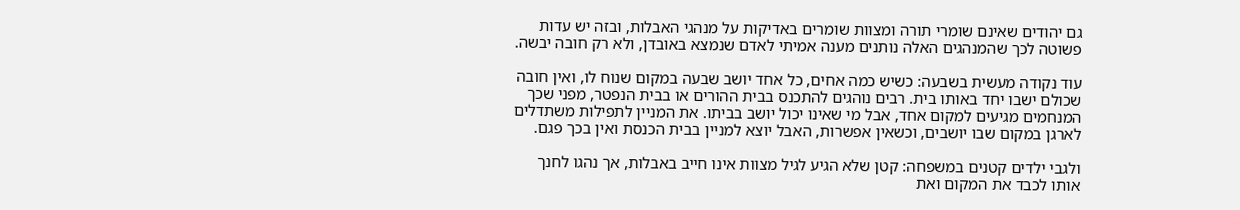גם יהודים שאינם שומרי תורה ומצוות שומרים באדיקות על מנהגי האבלות, ובזה יש עדות פשוטה לכך שהמנהגים האלה נותנים מענה אמיתי לאדם שנמצא באובדן, ולא רק חובה יבשה.

עוד נקודה מעשית בשבעה: כשיש כמה אחים, כל אחד יושב שבעה במקום שנוח לו, ואין חובה שכולם ישבו יחד באותו בית. רבים נוהגים להתכנס בבית ההורים או בבית הנפטר, מפני שכך המנחמים מגיעים למקום אחד, אבל מי שאינו יכול יושב בביתו. את המניין לתפילות משתדלים לארגן במקום שבו יושבים, וכשאין אפשרות, האבל יוצא למניין בבית הכנסת ואין בכך פגם.

ולגבי ילדים קטנים במשפחה: קטן שלא הגיע לגיל מצוות אינו חייב באבלות, אך נהגו לחנך אותו לכבד את המקום ואת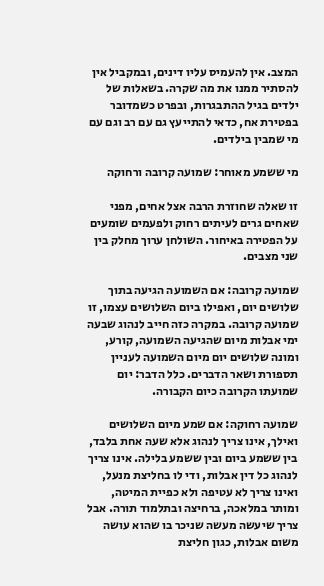המצב. אין להעמיס עליו דינים, ובמקביל אין להסתיר ממנו את מה שקרה. בשאלות של ילדים בגיל ההתבגרות, ובפרט כשמדובר בפטירת אח, כדאי להתייעץ גם עם רב וגם עם מי שמבין בילדים.

מי ששמע מאוחר: שמועה קרובה ורחוקה

זו שאלה שחוזרת הרבה אצל אחים, מפני שאחים גרים לעיתים רחוק ולפעמים שומעים על הפטירה באיחור. השולחן ערוך מחלק בין שני מצבים.

שמועה קרובה: אם השמועה הגיעה בתוך שלושים יום, ואפילו ביום השלושים עצמו, זו שמועה קרובה. במקרה כזה חייב לנהוג שבעה ימי אבלות מיום שהגיעה השמועה, קורע, ומונה שלושים יום מיום השמועה לעניין תספורת ושאר הדברים. כלל הדבר: יום שמועתו הקרובה כיום הקבורה.

שמועה רחוקה: אם שמע מיום השלושים ואילך, אינו צריך לנהוג אלא שעה אחת בלבד, בין ששמע ביום ובין ששמע בלילה. אינו צריך לנהוג כל דין אבלות, ודי לו בחליצת מנעל, ואינו צריך לא עטיפה ולא כפיית המיטה, ומותר במלאכה, ברחיצה ובתלמוד תורה. אבל צריך שיעשה מעשה שניכר בו שהוא עושה משום אבלות, כגון חליצת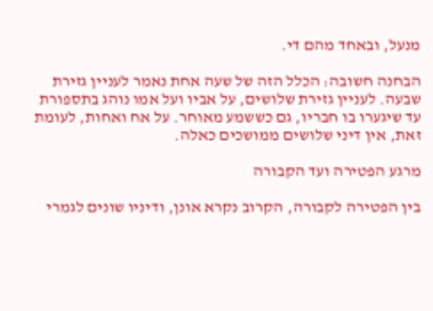מנעל, ובאחד מהם די.

הבחנה חשובה: הכלל הזה של שעה אחת נאמר לעניין גזירת שבעה. לעניין גזירת שלושים, על אביו ועל אמו נוהג בתספורת עד שיגערו בו חבריו, גם כששמע מאוחר. על אח ואחות, לעומת זאת, אין דיני שלושים ממושכים כאלה.

מרגע הפטירה ועד הקבורה

בין הפטירה לקבורה, הקרוב נקרא אונן, ודיניו שונים לגמרי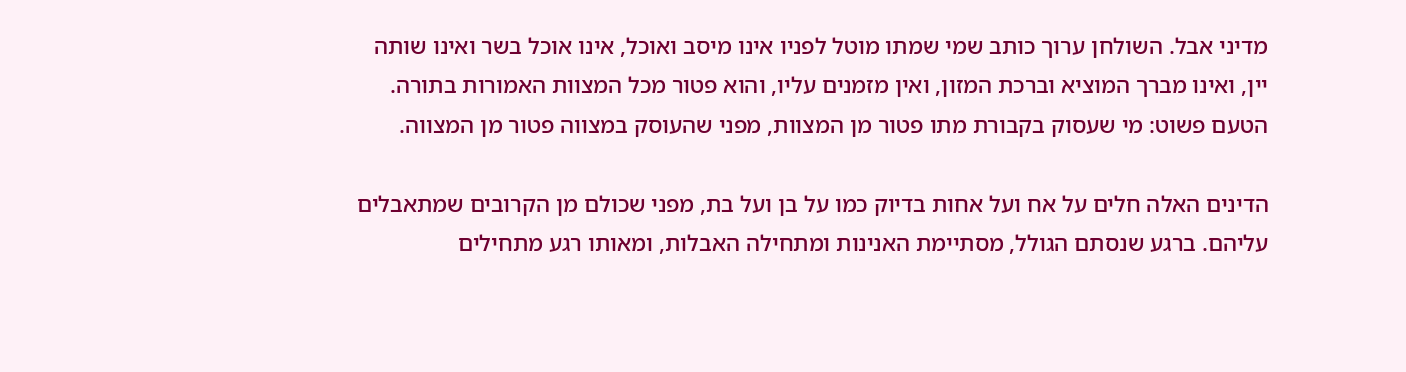מדיני אבל. השולחן ערוך כותב שמי שמתו מוטל לפניו אינו מיסב ואוכל, אינו אוכל בשר ואינו שותה יין, ואינו מברך המוציא וברכת המזון, ואין מזמנים עליו, והוא פטור מכל המצוות האמורות בתורה. הטעם פשוט: מי שעסוק בקבורת מתו פטור מן המצוות, מפני שהעוסק במצווה פטור מן המצווה.

הדינים האלה חלים על אח ועל אחות בדיוק כמו על בן ועל בת, מפני שכולם מן הקרובים שמתאבלים עליהם. ברגע שנסתם הגולל, מסתיימת האנינות ומתחילה האבלות, ומאותו רגע מתחילים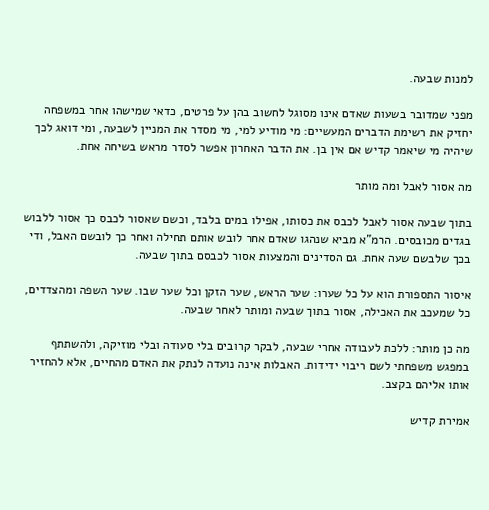למנות שבעה.

מפני שמדובר בשעות שאדם אינו מסוגל לחשוב בהן על פרטים, כדאי שמישהו אחר במשפחה יחזיק את רשימת הדברים המעשיים: מי מודיע למי, מי מסדר את המניין לשבעה, ומי דואג לכך שיהיה מי שיאמר קדיש אם אין בן. את הדבר האחרון אפשר לסדר מראש בשיחה אחת.

מה אסור לאבל ומה מותר

בתוך שבעה אסור לאבל לכבס את כסותו, אפילו במים בלבד, וכשם שאסור לכבס כך אסור ללבוש בגדים מכובסים. הרמ"א מביא שנהגו שאדם אחר לובש אותם תחילה ואחר כך לובשם האבל, ודי בכך שלבשם שעה אחת. גם הסדינים והמצעות אסור לכבסם בתוך שבעה.

איסור התספורת הוא על כל שערו: שער הראש, שער הזקן וכל שער שבו. שער השפה ומהצדדים, כל שמעכב את האכילה, אסור בתוך שבעה ומותר לאחר שבעה.

מה כן מותר: ללכת לעבודה אחרי שבעה, לבקר קרובים בלי סעודה ובלי מוזיקה, ולהשתתף במפגש משפחתי לשם ריבוי ידידות. האבלות אינה נועדה לנתק את האדם מהחיים, אלא להחזיר אותו אליהם בקצב.

אמירת קדיש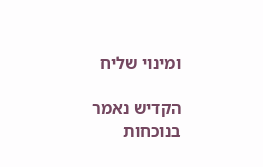ומינוי שליח

הקדיש נאמר בנוכחות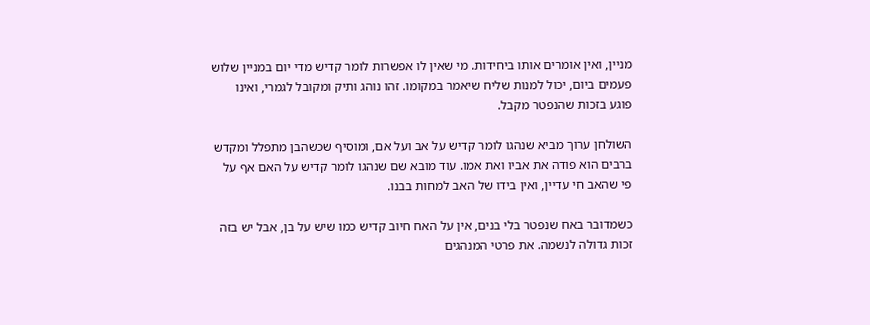מניין, ואין אומרים אותו ביחידות. מי שאין לו אפשרות לומר קדיש מדי יום במניין שלוש פעמים ביום, יכול למנות שליח שיאמר במקומו. זהו נוהג ותיק ומקובל לגמרי, ואינו פוגע בזכות שהנפטר מקבל.

השולחן ערוך מביא שנהגו לומר קדיש על אב ועל אם, ומוסיף שכשהבן מתפלל ומקדש ברבים הוא פודה את אביו ואת אמו. עוד מובא שם שנהגו לומר קדיש על האם אף על פי שהאב חי עדיין, ואין בידו של האב למחות בבנו.

כשמדובר באח שנפטר בלי בנים, אין על האח חיוב קדיש כמו שיש על בן, אבל יש בזה זכות גדולה לנשמה. את פרטי המנהגים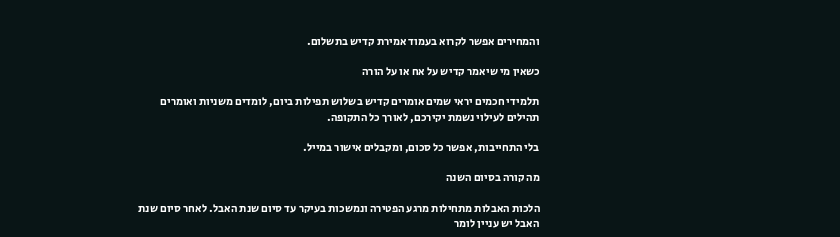והמחירים אפשר לקרוא בעמוד אמירת קדיש בתשלום.

כשאין מי שיאמר קדיש על אח או על הורה

תלמידי חכמים יראי שמים אומרים קדיש בשלוש תפילות ביום, לומדים משניות ואומרים תהילים לעילוי נשמת יקירכם, לאורך כל התקופה.

בלי התחייבות, אפשר כל סכום, ומקבלים אישור במייל.

מה קורה בסיום השנה

הלכות האבלות מתחילות מרגע הפטירה ונמשכות בעיקר עד סיום שנת האבל. לאחר סיום שנת האבל יש עניין לומר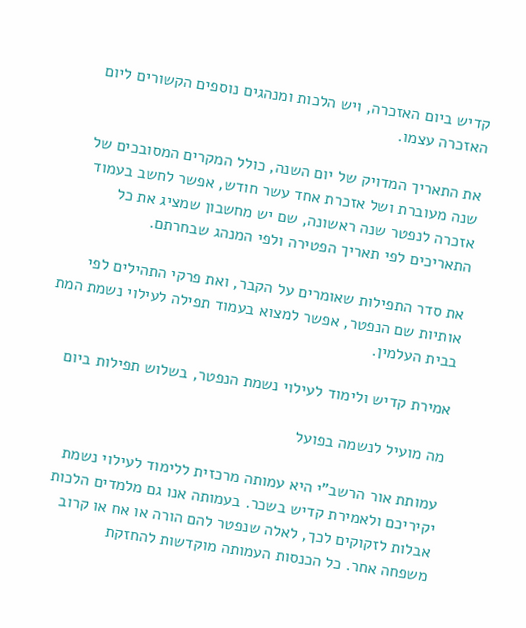קדיש ביום האזכרה, ויש הלכות ומנהגים נוספים הקשורים ליום האזכרה עצמו.

את התאריך המדויק של יום השנה, כולל המקרים המסובכים של שנה מעוברת ושל אזכרת אחד עשר חודש, אפשר לחשב בעמוד אזכרה לנפטר שנה ראשונה, שם יש מחשבון שמציג את כל התאריכים לפי תאריך הפטירה ולפי המנהג שבחרתם.

את סדר התפילות שאומרים על הקבר, ואת פרקי התהילים לפי אותיות שם הנפטר, אפשר למצוא בעמוד תפילה לעילוי נשמת המת בבית העלמין.

אמירת קדיש ולימוד לעילוי נשמת הנפטר, בשלוש תפילות ביום

מה מועיל לנשמה בפועל

עמותת אור הרשב"י היא עמותה מרכזית ללימוד לעילוי נשמת יקיריכם ולאמירת קדיש בשכר. בעמותה אנו גם מלמדים הלכות אבלות לזקוקים לכך, לאלה שנפטר להם הורה או אח או קרוב משפחה אחר. כל הכנסות העמותה מוקדשות להחזקת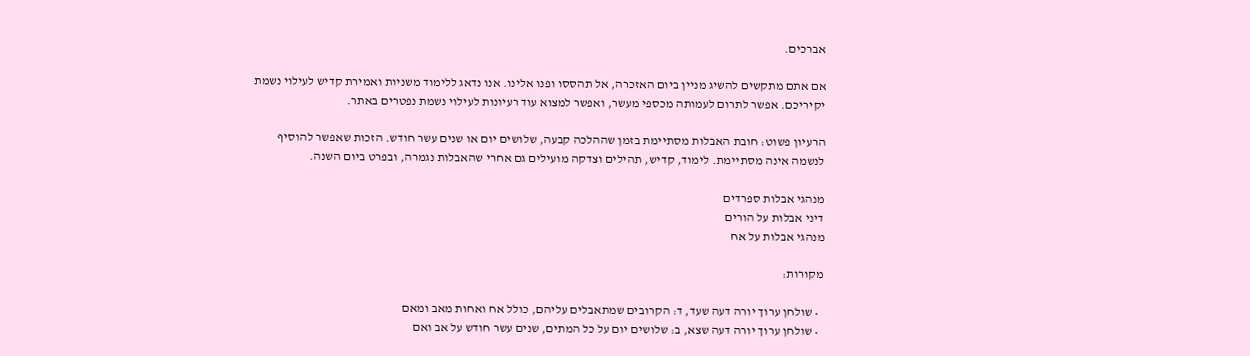אברכים.

אם אתם מתקשים להשיג מניין ביום האזכרה, אל תהססו ופנו אלינו. אנו נדאג ללימוד משניות ואמירת קדיש לעילוי נשמת יקיריכם. אפשר לתרום לעמותה מכספי מעשר, ואפשר למצוא עוד רעיונות לעילוי נשמת נפטרים באתר.

הרעיון פשוט: חובת האבלות מסתיימת בזמן שההלכה קבעה, שלושים יום או שנים עשר חודש. הזכות שאפשר להוסיף לנשמה אינה מסתיימת. לימוד, קדיש, תהילים וצדקה מועילים גם אחרי שהאבלות נגמרה, ובפרט ביום השנה.

מנהגי אבלות ספרדים
דיני אבלות על הורים
מנהגי אבלות על אח

מקורות:

  • שולחן ערוך יורה דעה שעד, ד: הקרובים שמתאבלים עליהם, כולל אח ואחות מאב ומאם
  • שולחן ערוך יורה דעה שצא, ב: שלושים יום על כל המתים, שנים עשר חודש על אב ואם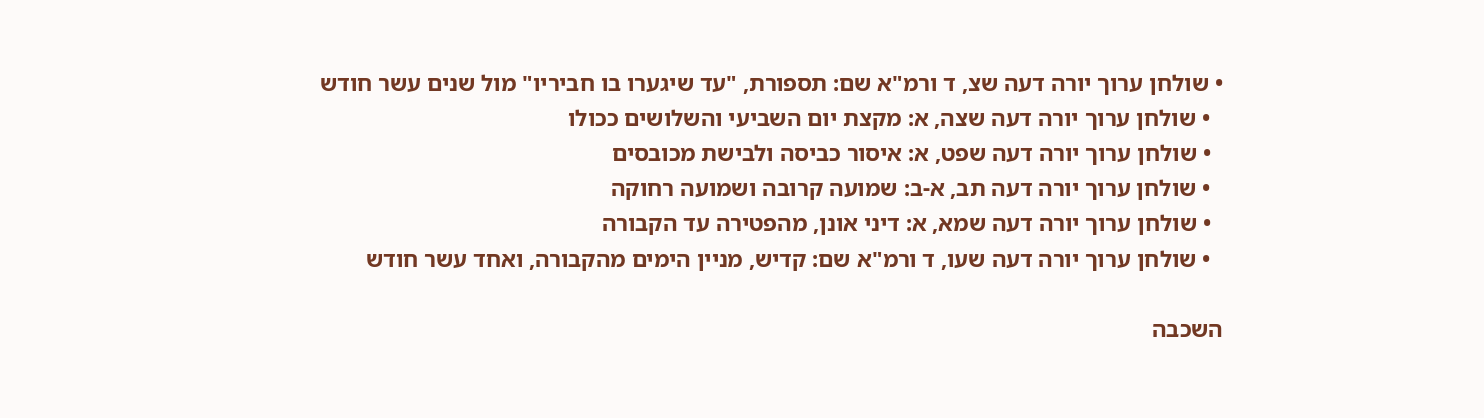• שולחן ערוך יורה דעה שצ, ד ורמ"א שם: תספורת, "עד שיגערו בו חביריו" מול שנים עשר חודש
  • שולחן ערוך יורה דעה שצה, א: מקצת יום השביעי והשלושים ככולו
  • שולחן ערוך יורה דעה שפט, א: איסור כביסה ולבישת מכובסים
  • שולחן ערוך יורה דעה תב, א-ב: שמועה קרובה ושמועה רחוקה
  • שולחן ערוך יורה דעה שמא, א: דיני אונן, מהפטירה עד הקבורה
  • שולחן ערוך יורה דעה שעו, ד ורמ"א שם: קדיש, מניין הימים מהקבורה, ואחד עשר חודש

השכבה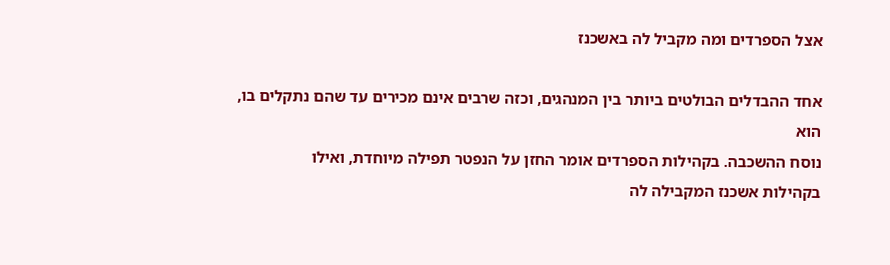אצל הספרדים ומה מקביל לה באשכנז

אחד ההבדלים הבולטים ביותר בין המנהגים, וכזה שרבים אינם מכירים עד שהם נתקלים בו, הוא
נוסח ההשכבה. בקהילות הספרדים אומר החזן על הנפטר תפילה מיוחדת, ואילו
בקהילות אשכנז המקבילה לה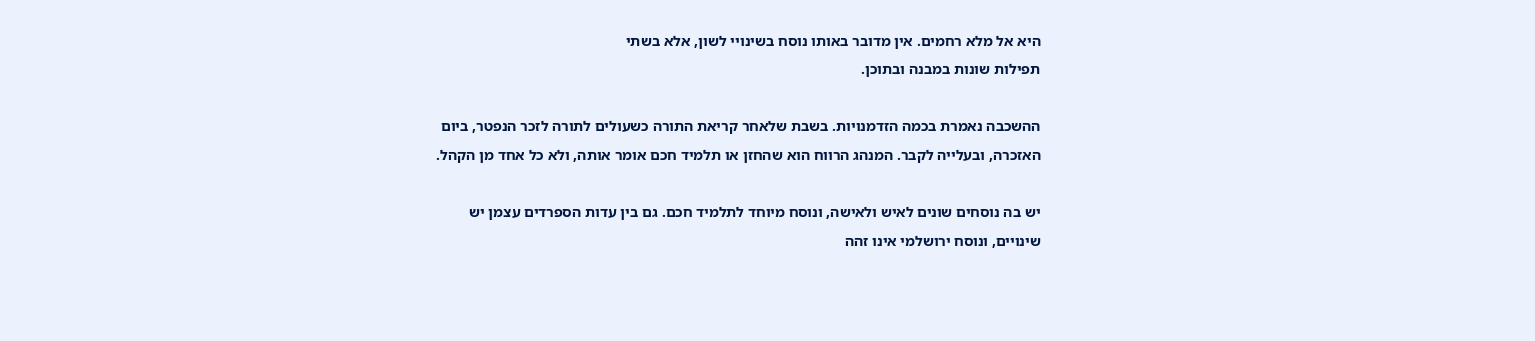היא אל מלא רחמים. אין מדובר באותו נוסח בשינויי לשון, אלא בשתי
תפילות שונות במבנה ובתוכן.

ההשכבה נאמרת בכמה הזדמנויות. בשבת שלאחר קריאת התורה כשעולים לתורה לזכר הנפטר, ביום
האזכרה, ובעלייה לקבר. המנהג הרווח הוא שהחזן או תלמיד חכם אומר אותה, ולא כל אחד מן הקהל.

יש בה נוסחים שונים לאיש ולאישה, ונוסח מיוחד לתלמיד חכם. גם בין עדות הספרדים עצמן יש
שינויים, ונוסח ירושלמי אינו זהה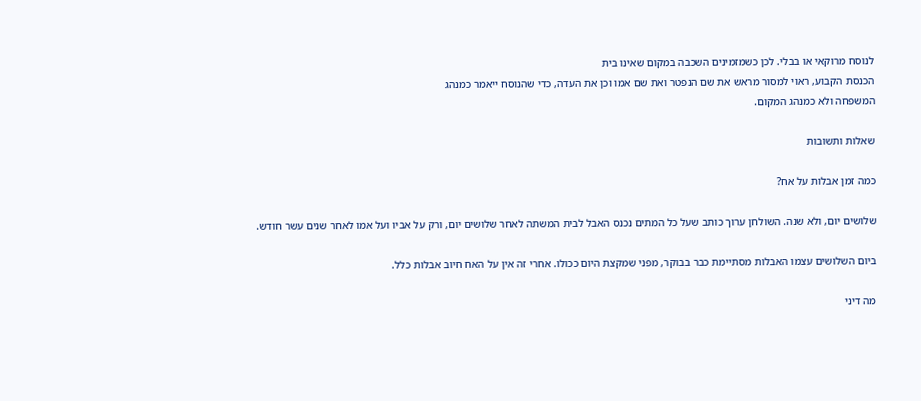לנוסח מרוקאי או בבלי. לכן כשמזמינים השכבה במקום שאינו בית
הכנסת הקבוע, ראוי למסור מראש את שם הנפטר ואת שם אמו וכן את העדה, כדי שהנוסח ייאמר כמנהג
המשפחה ולא כמנהג המקום.

שאלות ותשובות

כמה זמן אבלות על אח?

שלושים יום, ולא שנה. השולחן ערוך כותב שעל כל המתים נכנס האבל לבית המשתה לאחר שלושים יום, ורק על אביו ועל אמו לאחר שנים עשר חודש.

ביום השלושים עצמו האבלות מסתיימת כבר בבוקר, מפני שמקצת היום ככולו. אחרי זה אין על האח חיוב אבלות כלל.

מה דיני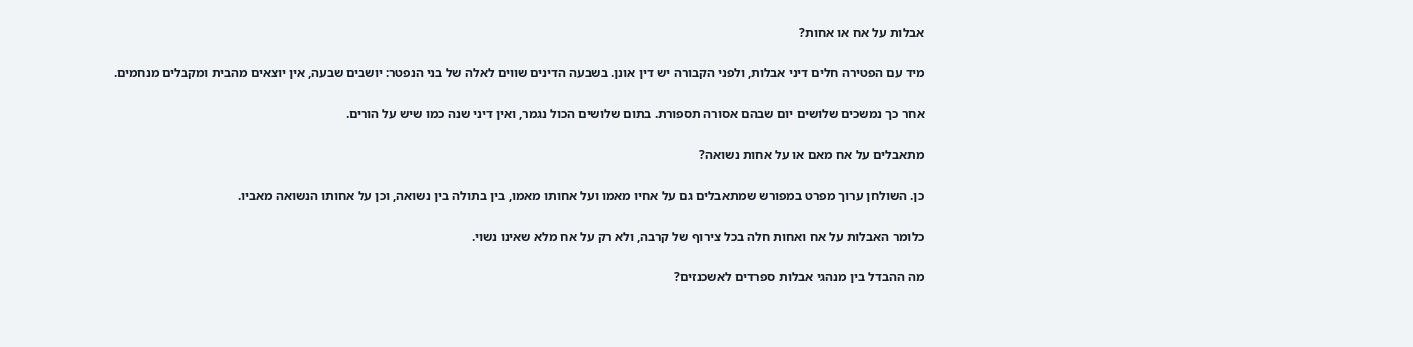אבלות על אח או אחות?

מיד עם הפטירה חלים דיני אבלות, ולפני הקבורה יש דין אונן. בשבעה הדינים שווים לאלה של בני הנפטר: יושבים שבעה, אין יוצאים מהבית ומקבלים מנחמים.

אחר כך נמשכים שלושים יום שבהם אסורה תספורת. בתום שלושים הכול נגמר, ואין דיני שנה כמו שיש על הורים.

מתאבלים על אח מאם או על אחות נשואה?

כן. השולחן ערוך מפרט במפורש שמתאבלים גם על אחיו מאמו ועל אחותו מאמו, בין בתולה בין נשואה, וכן על אחותו הנשואה מאביו.

כלומר האבלות על אח ואחות חלה בכל צירוף של קרבה, ולא רק על אח מלא שאינו נשוי.

מה ההבדל בין מנהגי אבלות ספרדים לאשכנזים?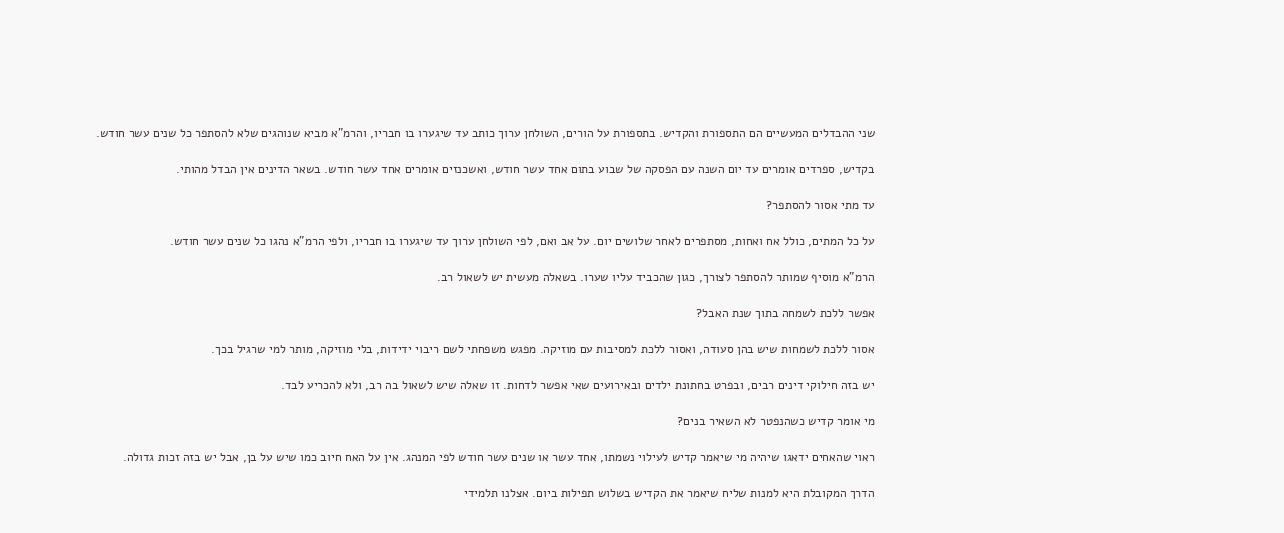שני ההבדלים המעשיים הם התספורת והקדיש. בתספורת על הורים, השולחן ערוך כותב עד שיגערו בו חבריו, והרמ"א מביא שנוהגים שלא להסתפר כל שנים עשר חודש.

בקדיש, ספרדים אומרים עד יום השנה עם הפסקה של שבוע בתום אחד עשר חודש, ואשכנזים אומרים אחד עשר חודש. בשאר הדינים אין הבדל מהותי.

עד מתי אסור להסתפר?

על כל המתים, כולל אח ואחות, מסתפרים לאחר שלושים יום. על אב ואם, לפי השולחן ערוך עד שיגערו בו חבריו, ולפי הרמ"א נהגו כל שנים עשר חודש.

הרמ"א מוסיף שמותר להסתפר לצורך, כגון שהכביד עליו שערו. בשאלה מעשית יש לשאול רב.

אפשר ללכת לשמחה בתוך שנת האבל?

אסור ללכת לשמחות שיש בהן סעודה, ואסור ללכת למסיבות עם מוזיקה. מפגש משפחתי לשם ריבוי ידידות, בלי מוזיקה, מותר למי שרגיל בכך.

יש בזה חילוקי דינים רבים, ובפרט בחתונת ילדים ובאירועים שאי אפשר לדחות. זו שאלה שיש לשאול בה רב, ולא להכריע לבד.

מי אומר קדיש כשהנפטר לא השאיר בנים?

ראוי שהאחים ידאגו שיהיה מי שיאמר קדיש לעילוי נשמתו, אחד עשר או שנים עשר חודש לפי המנהג. אין על האח חיוב כמו שיש על בן, אבל יש בזה זכות גדולה.

הדרך המקובלת היא למנות שליח שיאמר את הקדיש בשלוש תפילות ביום. אצלנו תלמידי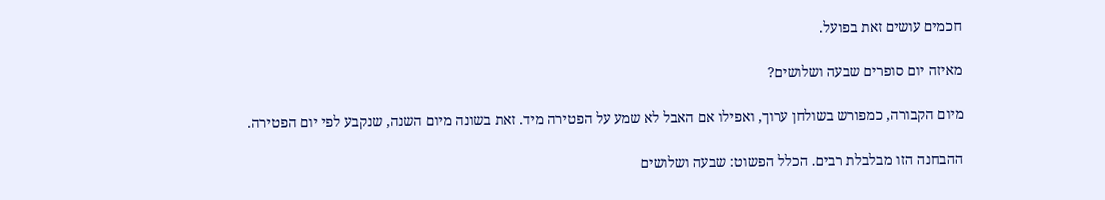חכמים עושים זאת בפועל.

מאיזה יום סופרים שבעה ושלושים?

מיום הקבורה, כמפורש בשולחן ערוך, ואפילו אם האבל לא שמע על הפטירה מיד. זאת בשונה מיום השנה, שנקבע לפי יום הפטירה.

ההבחנה הזו מבלבלת רבים. הכלל הפשוט: שבעה ושלושים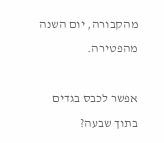מהקבורה, יום השנה מהפטירה.

אפשר לכבס בגדים בתוך שבעה?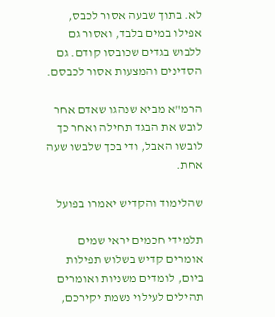לא. בתוך שבעה אסור לכבס, אפילו במים בלבד, ואסור גם ללבוש בגדים שכובסו קודם. גם הסדינים והמצעות אסור לכבסם.

הרמ"א מביא שנהגו שאדם אחר לובש את הבגד תחילה ואחר כך לובשו האבל, ודי בכך שלבשו שעה אחת.

שהלימוד והקדיש יאמרו בפועל

תלמידי חכמים יראי שמים אומרים קדיש בשלוש תפילות ביום, לומדים משניות ואומרים תהילים לעילוי נשמת יקירכם,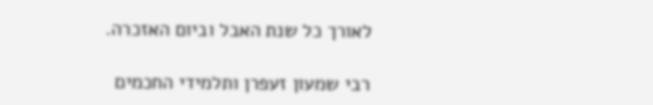לאורך כל שנת האבל וביום האזכרה.

רבי שמעון זעפרן ותלמידי החכמים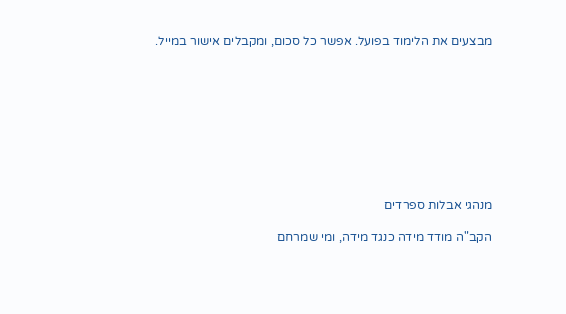מבצעים את הלימוד בפועל. אפשר כל סכום, ומקבלים אישור במייל.









מנהגי אבלות ספרדים

הקב"ה מודד מידה כנגד מידה, ומי שמרחם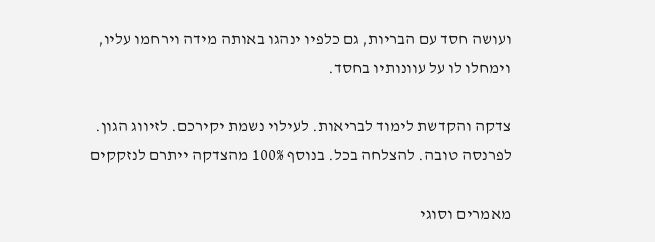ועושה חסד עם הבריות, גם כלפיו ינהגו באותה מידה וירחמו עליו, וימחלו לו על עוונותיו בחסד.

צדקה והקדשת לימוד לבריאות. לעילוי נשמת יקירכם. לזיווג הגון. לפרנסה טובה. להצלחה בכל. בנוסף 100% מהצדקה ייתרם לנזקקים

מאמרים וסוגי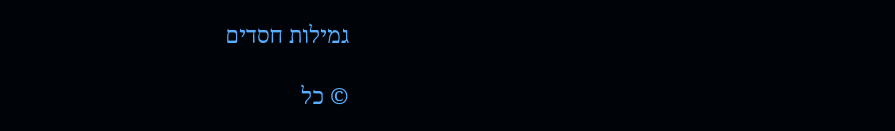גמילות חסדים

© כל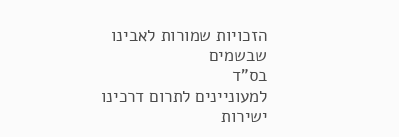הזכויות שמורות לאבינו שבשמים
בס"ד
למעוניינים לתרום דרכינו ישירות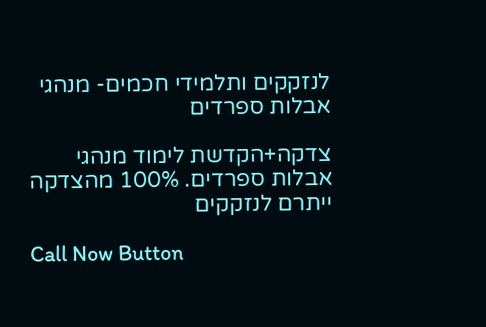לנזקקים ותלמידי חכמים- מנהגי אבלות ספרדים

צדקה+הקדשת לימוד מנהגי אבלות ספרדים. 100% מהצדקה ייתרם לנזקקים

Call Now Button